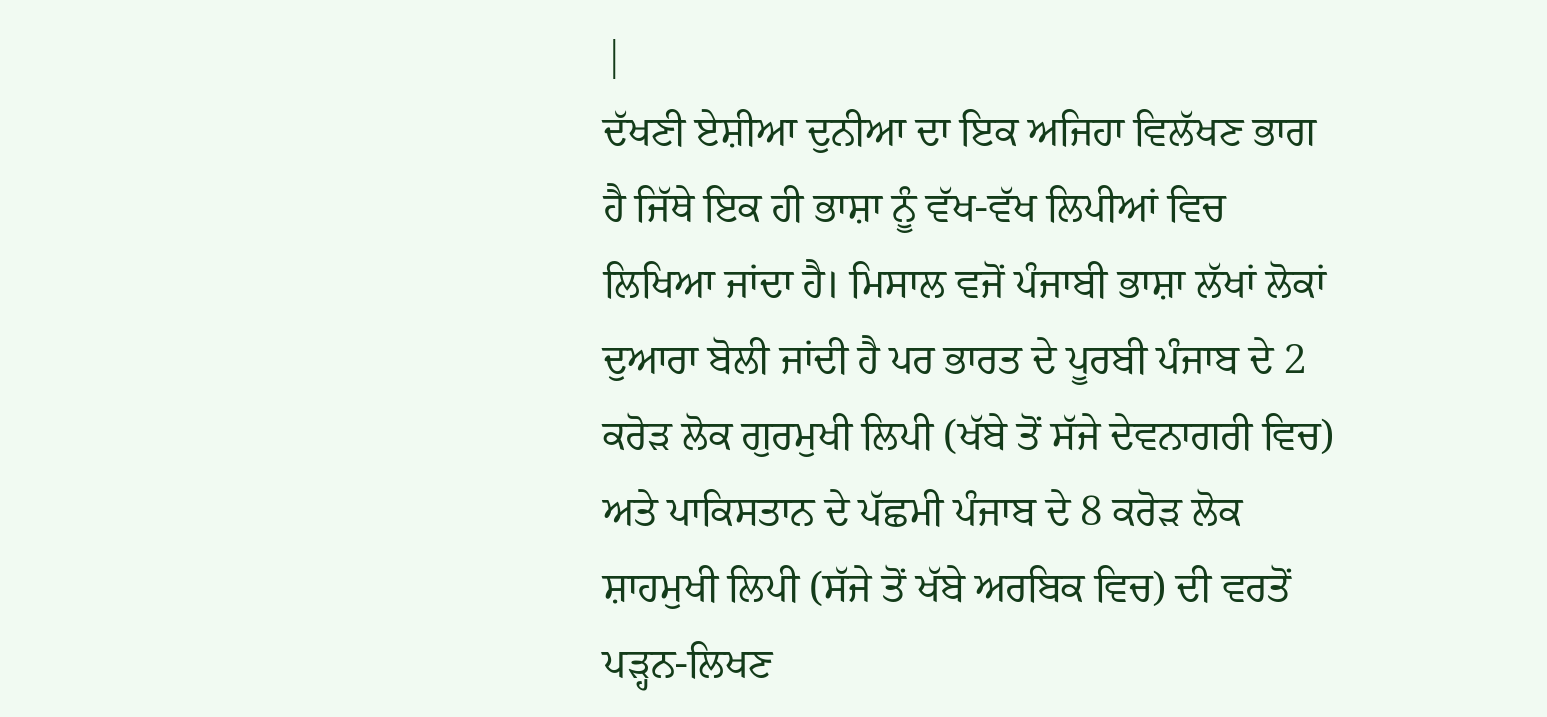|
ਦੱਖਣੀ ਏਸ਼ੀਆ ਦੁਨੀਆ ਦਾ ਇਕ ਅਜਿਹਾ ਵਿਲੱਖਣ ਭਾਗ ਹੈ ਜਿੱਥੇ ਇਕ ਹੀ ਭਾਸ਼ਾ ਨੂੰ ਵੱਖ-ਵੱਖ ਲਿਪੀਆਂ ਵਿਚ ਲਿਖਿਆ ਜਾਂਦਾ ਹੈ। ਮਿਸਾਲ ਵਜੋਂ ਪੰਜਾਬੀ ਭਾਸ਼ਾ ਲੱਖਾਂ ਲੋਕਾਂ ਦੁਆਰਾ ਬੋਲੀ ਜਾਂਦੀ ਹੈ ਪਰ ਭਾਰਤ ਦੇ ਪੂਰਬੀ ਪੰਜਾਬ ਦੇ 2 ਕਰੋੜ ਲੋਕ ਗੁਰਮੁਖੀ ਲਿਪੀ (ਖੱਬੇ ਤੋਂ ਸੱਜੇ ਦੇਵਨਾਗਰੀ ਵਿਚ) ਅਤੇ ਪਾਕਿਸਤਾਨ ਦੇ ਪੱਛਮੀ ਪੰਜਾਬ ਦੇ 8 ਕਰੋੜ ਲੋਕ ਸ਼ਾਹਮੁਖੀ ਲਿਪੀ (ਸੱਜੇ ਤੋਂ ਖੱਬੇ ਅਰਬਿਕ ਵਿਚ) ਦੀ ਵਰਤੋਂ ਪੜ੍ਹਨ-ਲਿਖਣ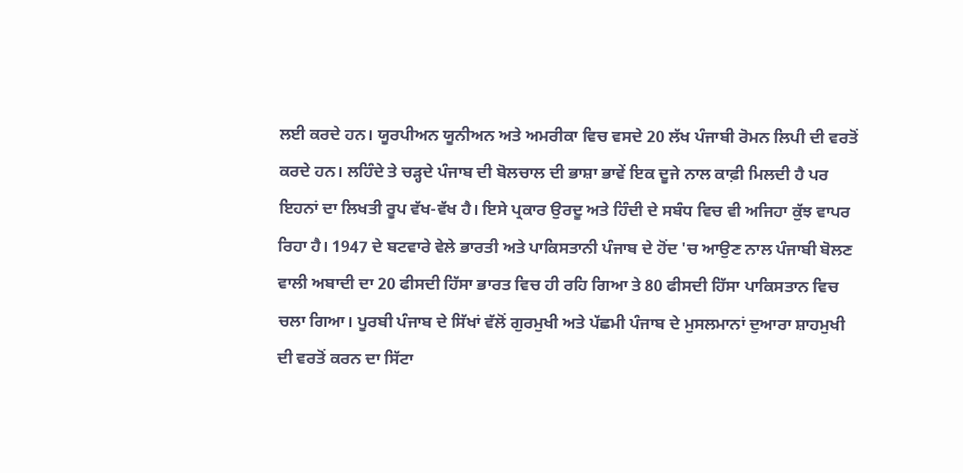ਲਈ ਕਰਦੇ ਹਨ। ਯੂਰਪੀਅਨ ਯੂਨੀਅਨ ਅਤੇ ਅਮਰੀਕਾ ਵਿਚ ਵਸਦੇ 20 ਲੱਖ ਪੰਜਾਬੀ ਰੋਮਨ ਲਿਪੀ ਦੀ ਵਰਤੋਂ ਕਰਦੇ ਹਨ। ਲਹਿੰਦੇ ਤੇ ਚੜ੍ਹਦੇ ਪੰਜਾਬ ਦੀ ਬੋਲਚਾਲ ਦੀ ਭਾਸ਼ਾ ਭਾਵੇਂ ਇਕ ਦੂਜੇ ਨਾਲ ਕਾਫ਼ੀ ਮਿਲਦੀ ਹੈ ਪਰ ਇਹਨਾਂ ਦਾ ਲਿਖਤੀ ਰੂਪ ਵੱਖ-ਵੱਖ ਹੈ। ਇਸੇ ਪ੍ਰਕਾਰ ਉਰਦੂ ਅਤੇ ਹਿੰਦੀ ਦੇ ਸਬੰਧ ਵਿਚ ਵੀ ਅਜਿਹਾ ਕੁੱਝ ਵਾਪਰ ਰਿਹਾ ਹੈ। 1947 ਦੇ ਬਟਵਾਰੇ ਵੇਲੇ ਭਾਰਤੀ ਅਤੇ ਪਾਕਿਸਤਾਨੀ ਪੰਜਾਬ ਦੇ ਹੋਂਦ 'ਚ ਆਉਣ ਨਾਲ ਪੰਜਾਬੀ ਬੋਲਣ ਵਾਲੀ ਅਬਾਦੀ ਦਾ 20 ਫੀਸਦੀ ਹਿੱਸਾ ਭਾਰਤ ਵਿਚ ਹੀ ਰਹਿ ਗਿਆ ਤੇ 80 ਫੀਸਦੀ ਹਿੱਸਾ ਪਾਕਿਸਤਾਨ ਵਿਚ ਚਲਾ ਗਿਆ। ਪੂਰਬੀ ਪੰਜਾਬ ਦੇ ਸਿੱਖਾਂ ਵੱਲੋਂ ਗੁਰਮੁਖੀ ਅਤੇ ਪੱਛਮੀ ਪੰਜਾਬ ਦੇ ਮੁਸਲਮਾਨਾਂ ਦੁਆਰਾ ਸ਼ਾਹਮੁਖੀ ਦੀ ਵਰਤੋਂ ਕਰਨ ਦਾ ਸਿੱਟਾ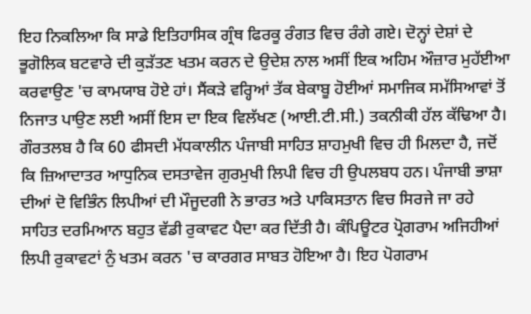ਇਹ ਨਿਕਲਿਆ ਕਿ ਸਾਡੇ ਇਤਿਹਾਸਿਕ ਗ੍ਰੰਥ ਫਿਰਕੂ ਰੰਗਤ ਵਿਚ ਰੰਗੇ ਗਏ। ਦੋਨ੍ਹਾਂ ਦੇਸ਼ਾਂ ਦੇ ਭੂਗੋਲਿਕ ਬਟਵਾਰੇ ਦੀ ਕੁੜੱਤਣ ਖਤਮ ਕਰਨ ਦੇ ਉਦੇਸ਼ ਨਾਲ ਅਸੀਂ ਇਕ ਅਹਿਮ ਔਜ਼ਾਰ ਮੁਹੱਈਆ ਕਰਵਾਉਣ 'ਚ ਕਾਮਯਾਬ ਹੋਏ ਹਾਂ। ਸੈਂਕੜੇ ਵਰ੍ਹਿਆਂ ਤੱਕ ਬੇਕਾਬੂ ਹੋਈਆਂ ਸਮਾਜਿਕ ਸਮੱਸਿਆਵਾਂ ਤੋਂ ਨਿਜਾਤ ਪਾਉਣ ਲਈ ਅਸੀਂ ਇਸ ਦਾ ਇਕ ਵਿਲੱਖਣ (ਆਈ.ਟੀ.ਸੀ.) ਤਕਨੀਕੀ ਹੱਲ ਕੱਢਿਆ ਹੈ। ਗੌਰਤਲਬ ਹੈ ਕਿ 60 ਫੀਸਦੀ ਮੱਧਕਾਲੀਨ ਪੰਜਾਬੀ ਸਾਹਿਤ ਸ਼ਾਹਮੁਖੀ ਵਿਚ ਹੀ ਮਿਲਦਾ ਹੈ, ਜਦੋਂ ਕਿ ਜ਼ਿਆਦਾਤਰ ਆਧੁਨਿਕ ਦਸਤਾਵੇਜ ਗੁਰਮੁਖੀ ਲਿਪੀ ਵਿਚ ਹੀ ਉਪਲਬਧ ਹਨ। ਪੰਜਾਬੀ ਭਾਸ਼ਾ ਦੀਆਂ ਦੋ ਵਿਭਿੰਨ ਲਿਪੀਆਂ ਦੀ ਮੌਜੂਦਗੀ ਨੇ ਭਾਰਤ ਅਤੇ ਪਾਕਿਸਤਾਨ ਵਿਚ ਸਿਰਜੇ ਜਾ ਰਹੇ ਸਾਹਿਤ ਦਰਮਿਆਨ ਬਹੁਤ ਵੱਡੀ ਰੁਕਾਵਟ ਪੈਦਾ ਕਰ ਦਿੱਤੀ ਹੈ। ਕੰਪਿਊਟਰ ਪ੍ਰੋਗਰਾਮ ਅਜਿਹੀਆਂ ਲਿਪੀ ਰੁਕਾਵਟਾਂ ਨੁੰ ਖਤਮ ਕਰਨ 'ਚ ਕਾਰਗਰ ਸਾਬਤ ਹੋਇਆ ਹੈ। ਇਹ ਪੋਗਰਾਮ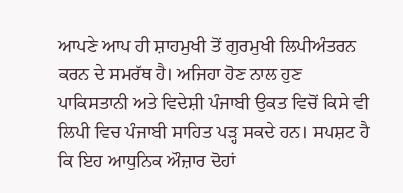ਆਪਣੇ ਆਪ ਹੀ ਸ਼ਾਹਮੁਖੀ ਤੋਂ ਗੁਰਮੁਖੀ ਲਿਪੀਅੰਤਰਨ ਕਰਨ ਦੇ ਸਮਰੱਥ ਹੈ। ਅਜਿਹਾ ਹੋਣ ਨਾਲ ਹੁਣ ਪਾਕਿਸਤਾਨੀ ਅਤੇ ਵਿਦੇਸ਼ੀ ਪੰਜਾਬੀ ਉਕਤ ਵਿਚੋਂ ਕਿਸੇ ਵੀ ਲਿਪੀ ਵਿਚ ਪੰਜਾਬੀ ਸਾਹਿਤ ਪੜ੍ਹ ਸਕਦੇ ਹਨ। ਸਪਸ਼ਟ ਹੈ ਕਿ ਇਹ ਆਧੁਨਿਕ ਔਜ਼ਾਰ ਦੋਹਾਂ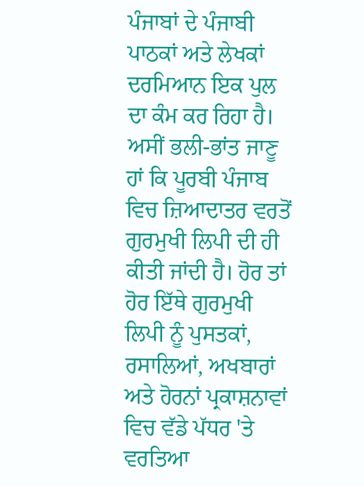ਪੰਜਾਬਾਂ ਦੇ ਪੰਜਾਬੀ ਪਾਠਕਾਂ ਅਤੇ ਲੇਖਕਾਂ ਦਰਮਿਆਨ ਇਕ ਪੁਲ ਦਾ ਕੰਮ ਕਰ ਰਿਹਾ ਹੈ।
ਅਸੀਂ ਭਲੀ-ਭਾਂਤ ਜਾਣੂ ਹਾਂ ਕਿ ਪੂਰਬੀ ਪੰਜਾਬ ਵਿਚ ਜ਼ਿਆਦਾਤਰ ਵਰਤੋਂ ਗੁਰਮੁਖੀ ਲਿਪੀ ਦੀ ਹੀ ਕੀਤੀ ਜਾਂਦੀ ਹੈ। ਹੋਰ ਤਾਂ ਹੋਰ ਇੱਥੇ ਗੁਰਮੁਖੀ ਲਿਪੀ ਨੂੰ ਪੁਸਤਕਾਂ, ਰਸਾਲਿਆਂ, ਅਖਬਾਰਾਂ ਅਤੇ ਹੋਰਨਾਂ ਪ੍ਰਕਾਸ਼ਨਾਵਾਂ ਵਿਚ ਵੱਡੇ ਪੱਧਰ 'ਤੇ ਵਰਤਿਆ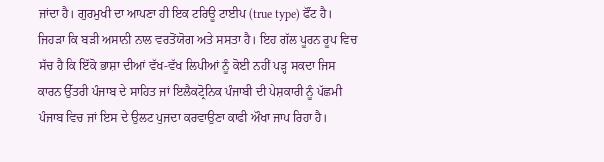ਜਾਂਦਾ ਹੈ। ਗੁਰਮੁਖੀ ਦਾ ਆਪਣਾ ਹੀ ਇਕ ਟਰਿਊ ਟਾਈਪ (true type) ਫੌਂਟ ਹੈ। ਜਿਹੜਾ ਕਿ ਬੜੀ ਅਸਾਨੀ ਨਾਲ ਵਰਤੋਂਯੋਗ ਅਤੇ ਸਸਤਾ ਹੈ। ਇਹ ਗੱਲ ਪੂਰਨ ਰੂਪ ਵਿਚ ਸੱਚ ਹੈ ਕਿ ਇੱਕੋ ਭਾਸ਼ਾ ਦੀਆਂ ਵੱਖ-ਵੱਖ ਲਿਪੀਆਂ ਨੂੰ ਕੋਈ ਨਹੀਂ ਪੜ੍ਹ ਸਕਦਾ ਜਿਸ ਕਾਰਨ ਉੱਤਰੀ ਪੰਜਾਬ ਦੇ ਸਾਹਿਤ ਜਾਂ ਇਲੈਕਟ੍ਰੋਨਿਕ ਪੰਜਾਬੀ ਦੀ ਪੇਸ਼ਕਾਰੀ ਨੂੰ ਪੱਛਮੀ ਪੰਜਾਬ ਵਿਚ ਜਾਂ ਇਸ ਦੇ ਉਲਟ ਪੁਜਦਾ ਕਰਵਾਉਣਾ ਕਾਫੀ ਔਖਾ ਜਾਪ ਰਿਹਾ ਹੈ।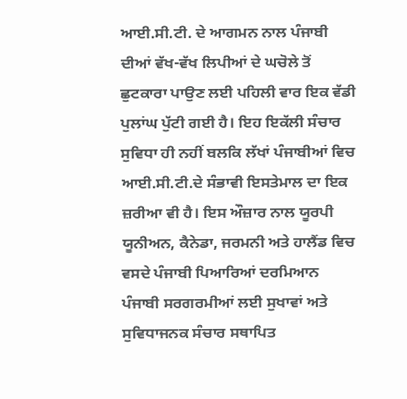ਆਈ.ਸੀ.ਟੀ. ਦੇ ਆਗਮਨ ਨਾਲ ਪੰਜਾਬੀ ਦੀਆਂ ਵੱਖ-ਵੱਖ ਲਿਪੀਆਂ ਦੇ ਘਚੋਲੇ ਤੋਂ ਛੁਟਕਾਰਾ ਪਾਉਣ ਲਈ ਪਹਿਲੀ ਵਾਰ ਇਕ ਵੱਡੀ ਪੁਲਾਂਘ ਪੁੱਟੀ ਗਈ ਹੈ। ਇਹ ਇਕੱਲੀ ਸੰਚਾਰ ਸੁਵਿਧਾ ਹੀ ਨਹੀਂ ਬਲਕਿ ਲੱਖਾਂ ਪੰਜਾਬੀਆਂ ਵਿਚ ਆਈ.ਸੀ.ਟੀ.ਦੇ ਸੰਭਾਵੀ ਇਸਤੇਮਾਲ ਦਾ ਇਕ ਜ਼ਰੀਆ ਵੀ ਹੈ। ਇਸ ਔਜ਼ਾਰ ਨਾਲ ਯੂਰਪੀ ਯੂਨੀਅਨ, ਕੈਨੇਡਾ, ਜਰਮਨੀ ਅਤੇ ਹਾਲੈਂਡ ਵਿਚ ਵਸਦੇ ਪੰਜਾਬੀ ਪਿਆਰਿਆਂ ਦਰਮਿਆਨ ਪੰਜਾਬੀ ਸਰਗਰਮੀਆਂ ਲਈ ਸੁਖਾਵਾਂ ਅਤੇ ਸੁਵਿਧਾਜਨਕ ਸੰਚਾਰ ਸਥਾਪਿਤ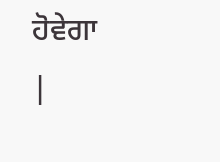ਹੋਵੇਗਾ
|